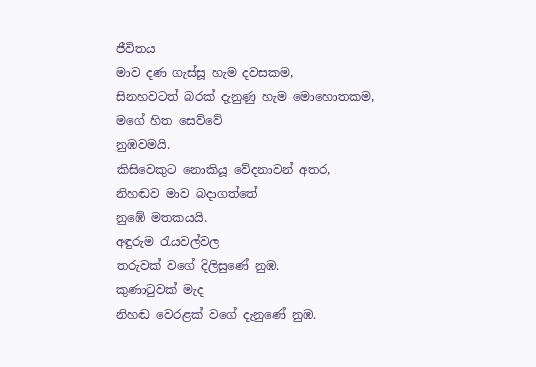ජීවිතය
මාව දණ ගැස්සූ හැම දවසකම,
සිනහවටත් බරක් දැනුණු හැම මොහොතකම,
මගේ හිත සෙව්වේ
නුඹවමයි.
කිසිවෙකුට නොකියූ වේදනාවන් අතර,
නිහඬව මාව බදාගත්තේ
නුඹේ මතකයයි.
අඳුරුම රැයවල්වල
තරුවක් වගේ දිලිසුණේ නුඹ.
කුණාටුවක් මැද
නිහඬ වෙරළක් වගේ දැනුණේ නුඹ.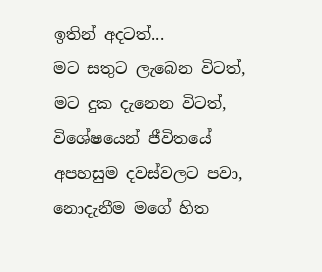ඉතින් අදටත්...
මට සතුට ලැබෙන විටත්,
මට දුක දැනෙන විටත්,
විශේෂයෙන් ජීවිතයේ
අපහසුම දවස්වලට පවා,
නොදැනීම මගේ හිත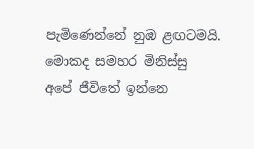පැමිණෙන්නේ නුඹ ළඟටමයි.
මොකද සමහර මිනිස්සු
අපේ ජීවිතේ ඉන්නෙ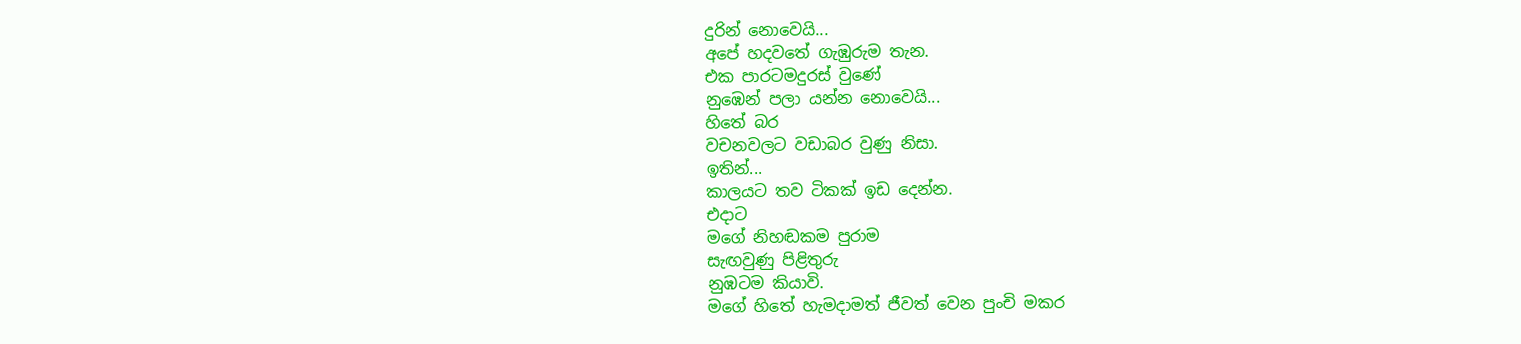දුරින් නොවෙයි...
අපේ හදවතේ ගැඹුරුම තැන.
එක පාරටමදුරස් වුණේ
නුඹෙන් පලා යන්න නොවෙයි...
හිතේ බර
වචනවලට වඩාබර වුණු නිසා.
ඉතින්...
කාලයට තව ටිකක් ඉඩ දෙන්න.
එදාට
මගේ නිහඬකම පුරාම
සැඟවුණු පිළිතුරු
නුඹටම කියාවි.
මගේ හිතේ හැමදාමත් ජීවත් වෙන පුංචි මකර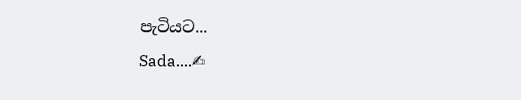පැටියට...
Sada....✍